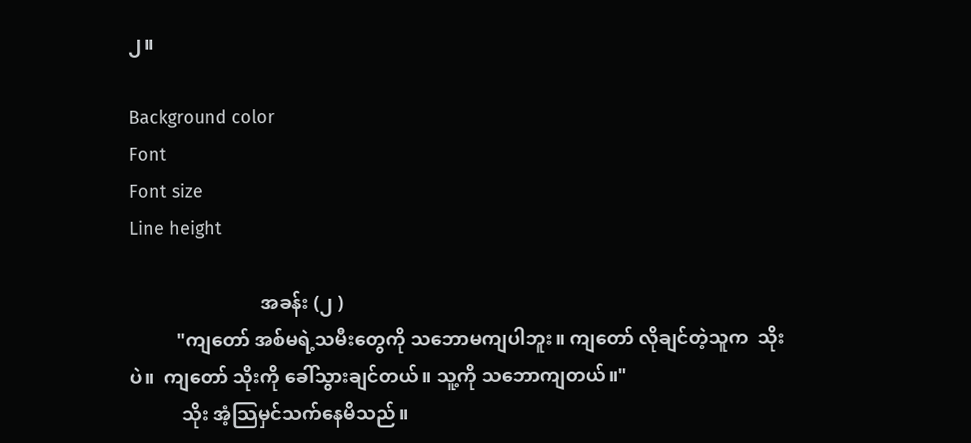၂။

Background color
Font
Font size
Line height

                            အခန်း (၂ )
          "ကျတော် အစ်မရဲ့သမီးတွေကို သဘောမကျပါဘူး။ ကျတော် လိုချင်တဲ့သူက  သိုးပဲ။  ကျတော် သိုးကို ခေါ်သွားချင်တယ်။ သူ့ကို သဘောကျတယ်။"
           သိုး အံ့သြမှင်သက်နေမိသည်။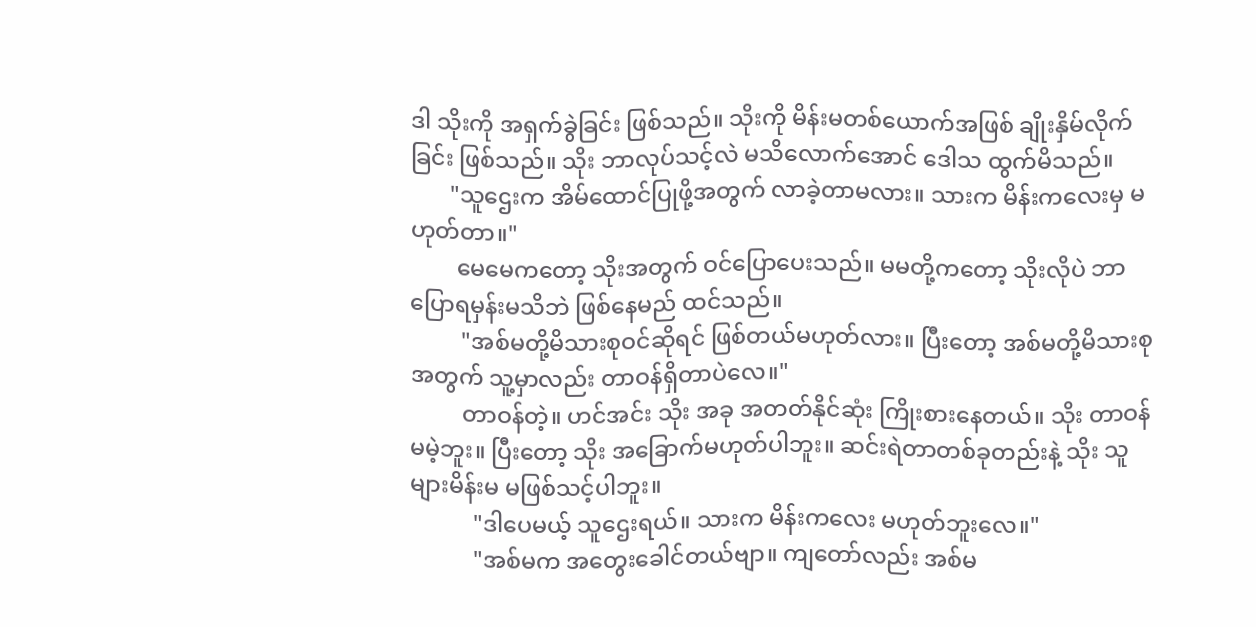ဒါ သိုးကို အရှက်ခွဲခြင်း ဖြစ်သည်။ သိုးကို မိန်းမတစ်ယောက်အဖြစ် ချိုးနှိမ်လိုက်ခြင်း ဖြစ်သည်။ သိုး ဘာလုပ်သင့်လဲ မသိလောက်အောင် ဒေါသ ထွက်မိသည်။
       "သူဌေးက အိမ်ထောင်ပြုဖို့အတွက် လာခဲ့တာမလား။ သားက မိန်းကလေးမှ မဟုတ်တာ။"
        မေမေကတော့ သိုးအတွက် ဝင်ပြောပေးသည်။ မမတို့ကတော့ သိုးလိုပဲ ဘာပြောရမှန်းမသိဘဲ ဖြစ်နေမည် ထင်သည်။
         "အစ်မတို့မိသားစုဝင်ဆိုရင် ဖြစ်တယ်မဟုတ်လား။ ပြီးတော့ အစ်မတို့မိသားစုအတွက် သူ့မှာလည်း တာဝန်ရှိတာပဲလေ။"
         တာဝန်တဲ့။ ဟင်အင်း သိုး အခု အတတ်နိုင်ဆုံး ကြိုးစားနေတယ်။ သိုး တာဝန်မမဲ့ဘူး။ ပြီးတော့ သိုး အခြောက်မဟုတ်ပါဘူး။ ဆင်းရဲတာတစ်ခုတည်းနဲ့ သိုး သူများမိန်းမ မဖြစ်သင့်ပါဘူး။
           "ဒါပေမယ့် သူဌေးရယ်။ သားက မိန်းကလေး မဟုတ်ဘူးလေ။"
           "အစ်မက အတွေးခေါင်တယ်ဗျာ။ ကျတော်လည်း အစ်မ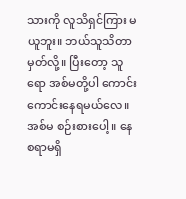သားကို လူသိရှင်ကြား မယူဘူး။ ဘယ်သူသိတာမှတ်လို့။ ပြီးတော့ သူရော အစ်မတို့ပါ ကောင်းကောင်းနေရမယ်လေ။ အစ်မ စဉ်းစားပေါ့။ နေစရာမရှိ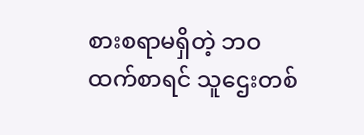စားစရာမရှိတဲ့ ဘဝထက်စာရင် သူဌေးတစ်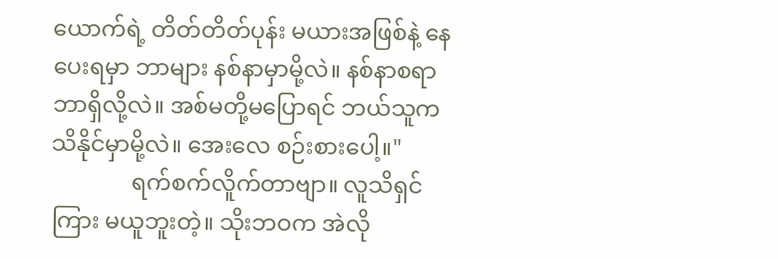ယောက်ရဲ့ တိတ်တိတ်ပုန်း မယားအဖြစ်နဲ့ နေပေးရမှာ ဘာများ နစ်နာမှာမို့လဲ။ နစ်နာစရာ ဘာရှိလို့လဲ။ အစ်မတို့မပြောရင် ဘယ်သူက သိနိုင်မှာမို့လဲ။ အေးလေ စဉ်းစားပေါ့။"
              ရက်စက်လိူက်တာဗျာ။ လူသိရှင်ကြား မယူဘူးတဲ့။ သိုးဘဝက အဲလို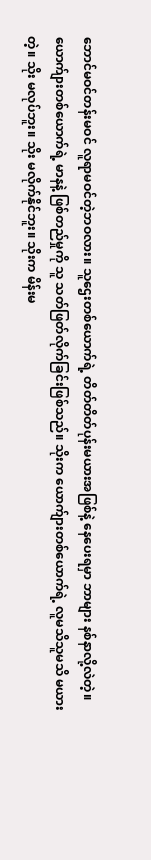ဘောင်မဝင်တန်းမဝင် လူရာမဝင်တဲ့ဘဝလား။ သူဌေးတစ်ယောက်ရဲ့ တိတ်တိတ်ပုန်းမယားအဖြစ်နဲ့ နေပေးရမှာ ဘာများ နစ်နာလို့လဲတဲ့။ ယောက်ျားတစ်ယောက်ရဲ့ မာနနဲ့ ဖြစ်တည်မှုကို သူ သတ်ဖြတ်လိုက်ခြင်းဖြစ်သည်။ သိုးက ယောက်ျားတစ်ယောက်ရဲ့ လူမသိသူမသိ မယားတဲ့။ သိုး မလုပ်ဘူး။ သိုး မလိုက်နိုင်ဘူး။ သိုးက မိန်းမ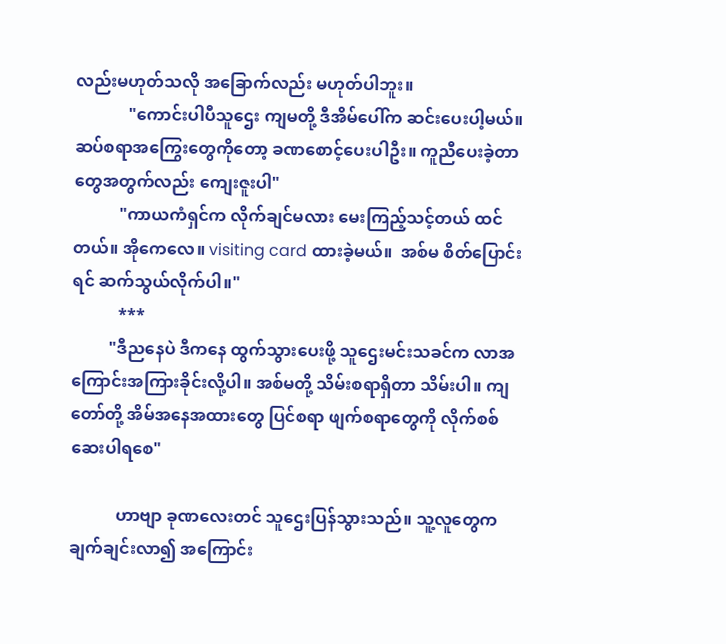လည်းမဟုတ်သလို အခြောက်လည်း မဟုတ်ပါဘူး။
             "ကောင်းပါပီသူဌေး ကျမတို့ ဒီအိမ်ပေါ်က ဆင်းပေးပါ့မယ်။ ဆပ်စရာအကြွေးတွေကိုတော့ ခဏစောင့်ပေးပါဦး။ ကူညီပေးခဲ့တာတွေအတွက်လည်း ကျေးဇူးပါ"
           "ကာယကံရှင်က လိုက်ချင်မလား မေးကြည့်သင့်တယ် ထင်တယ်။ အိုကေလေ။ visiting card ထားခဲ့မယ်။  အစ်မ စိတ်ပြောင်းရင် ဆက်သွယ်လိုက်ပါ။"
           ***
         "ဒီညနေပဲ ဒီကနေ ထွက်သွားပေးဖို့ သူဌေးမင်းသခင်က လာအကြောင်းအကြားခိုင်းလို့ပါ။ အစ်မတို့ သိမ်းစရာရှိတာ သိမ်းပါ။ ကျတော်တို့ အိမ်အနေအထားတွေ ပြင်စရာ ဖျက်စရာတွေကို လိုက်စစ်ဆေးပါရစေ"

           ဟာဗျာ ခုဏလေးတင် သူဌေးပြန်သွားသည်။ သူ့လူတွေက ချက်ချင်းလာ၍ အကြောင်း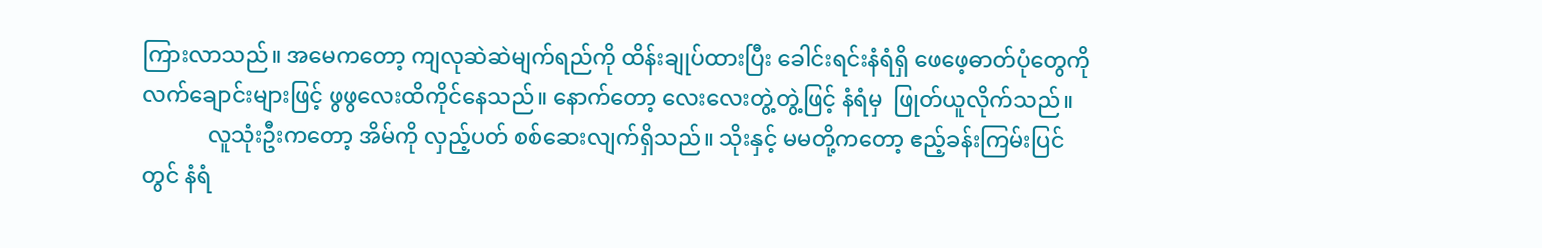ကြားလာသည်။ အမေကတော့ ကျလုဆဲဆဲမျက်ရည်ကို ထိန်းချုပ်ထားပြီး ခေါင်းရင်းနံရံရှိ ဖေဖေ့ဓာတ်ပုံတွေကို လက်ချောင်းများဖြင့် ဖွဖွလေးထိကိုင်နေသည်။ နောက်တော့ လေးလေးတွဲ့တွဲ့ဖြင့် နံရံမှ  ဖြုတ်ယူလိုက်သည်။
            လူသုံးဦးကတော့ အိမ်ကို လှည့်ပတ် စစ်ဆေးလျက်ရှိသည်။ သိုးနှင့် မမတို့ကတော့ ဧည့်ခန်းကြမ်းပြင်တွင် နံရံ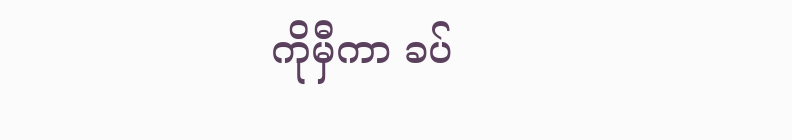ကိုမှီကာ ခပ်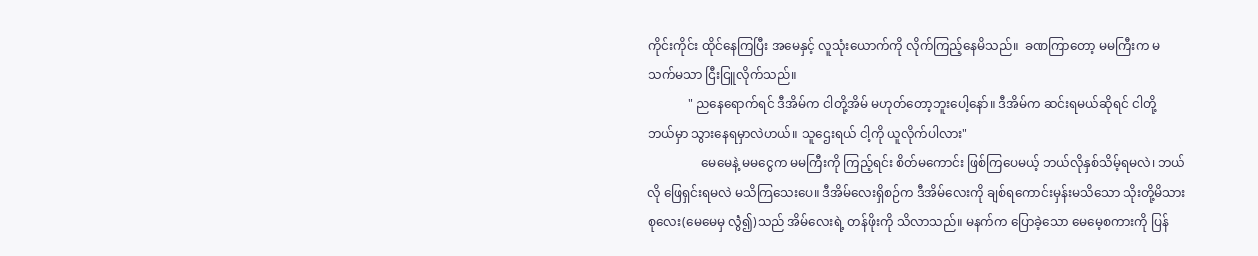ကိုင်းကိုင်း ထိုင်နေကြပြီး အမေနှင့် လူသုံးယောက်ကို လိုက်ကြည့်နေမိသည်။  ခဏကြာတော့ မမကြီးက မသက်မသာ ငြီးငြူလိုက်သည်။
             " ညနေရောက်ရင် ဒီအိမ်က ငါတို့အိမ် မဟုတ်တော့ဘူးပေါ့နော်။ ဒီအိမ်က ဆင်းရမယ်ဆိုရင် ငါတို့ ဘယ်မှာ သွားနေရမှာလဲဟယ်။ သူဌေးရယ် ငါ့ကို ယူလိုက်ပါလား"
                 မေမေနဲ့ မမငွေက မမကြီးကို ကြည့်ရင်း စိတ်မကောင်း ဖြစ်ကြပေမယ့် ဘယ်လိုနှစ်သိမ့်ရမလဲ၊ ဘယ်လို ဖြေရှင်းရမလဲ မသိကြသေးပေ။ ဒီအိမ်လေးရှိစဉ်က ဒီအိမ်လေးကို ချစ်ရကောင်းမှန်းမသိသော သိုးတို့မိသားစုလေး(မေမေမှ လွဲံ၍)သည် အိမ်လေးရဲ့ တန်ဖိုးကို သိလာသည်။ မနက်က ပြောခဲ့သော မေမေ့စကားကို ပြန်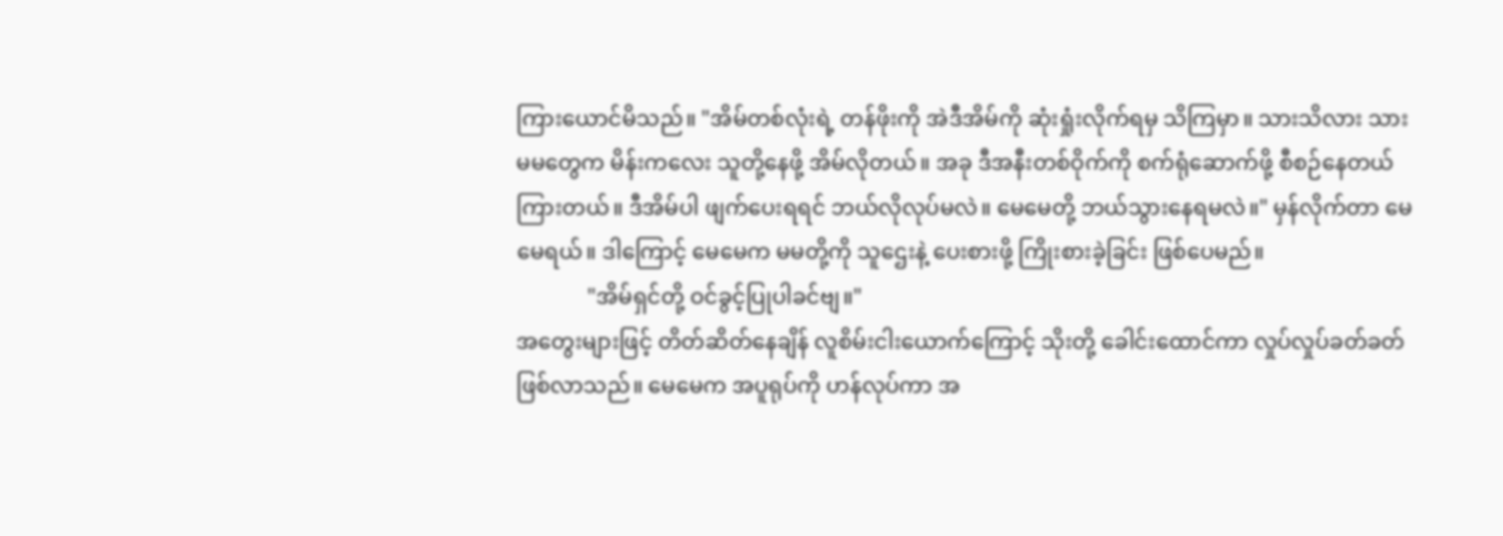ကြားယောင်မိသည်။ "အိမ်တစ်လုံးရဲ့ တန်ဖိုးကို အဲဒီအိမ်ကို ဆုံးရှုံးလိုက်ရမှ သိကြမှာ။ သားသိလား သားမမတွေက မိန်းကလေး သူတို့နေဖို့ အိမ်လိုတယ်။ အခု ဒီအနီးတစ်ဝိုက်ကို စက်ရုံဆောက်ဖို့ စီစဉ်နေတယ်ကြားတယ်။ ဒီအိမ်ပါ ဖျက်ပေးရရင် ဘယ်လိုလုပ်မလဲ။ မေမေတို့ ဘယ်သွားနေရမလဲ။" မှန်လိုက်တာ မေမေရယ်။ ဒါကြောင့် မေမေက မမတို့ကို သူဌေးနဲ့ ပေးစားဖို့ ကြိုးစားခဲ့ခြင်း ဖြစ်ပေမည်။
             "အိမ်ရှင်တို့ ဝင်ခွင့်ပြုပါခင်ဗျ။"
အတွေးများဖြင့် တိတ်ဆိတ်နေချိန် လူစိမ်းငါးယောက်ကြောင့် သိုးတို့ ခေါင်းထောင်ကာ လှုပ်လှုပ်ခတ်ခတ်ဖြစ်လာသည်။ မေမေက အပူရုပ်ကို ဟန်လုပ်ကာ အ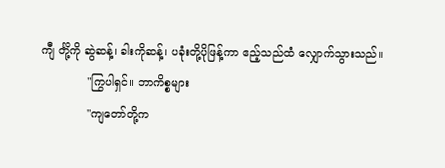ကျီ င်္တို့ကို ဆွဲဆန့်၊ ခါးကိုဆန့်၊ ပခုံးတို့ပိုဖြန့်ကာ ဧည့်သည်ထံ လျှောက်သွားသည်။
             "ကြွပါရှင်။ ဘာကိစ္စများ
             "ကျတော်တို့က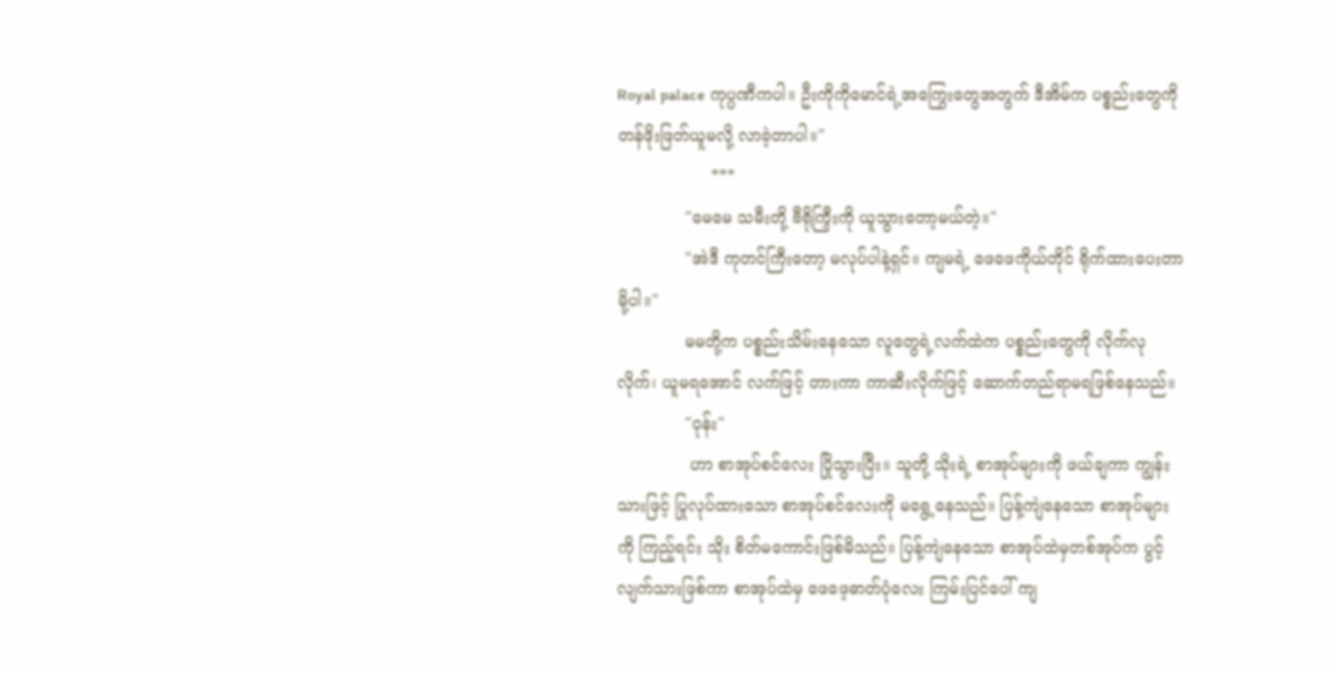Royal palace ကုပ္ပဏီကပါ။ ဦးကိုကိုမောင်ရဲ့အကြွေးတွေအတွက် ဒီအိမ်က ပစ္စည်းတွေကို တန်ဖိုးဖြတ်ယူမလို့ လာခဲ့တာပါ။"
                  ***
             "မေမေ သမီးတို့ ဗီရိုကြှီးကို ယူသွားတော့မယ်တဲ့။"
             "အဲဒီ ကုတင်ကြီးတော့ မလုပ်ပါနဲ့ရှင်။ ကျမရဲ့ ဖေဖေကိုယ်တိုင် ရိုက်ထားပေးတာမို့ပါ။"
             မမတို့က ပစ္စည်းသိမ်းနေသော လူတွေရဲ့လက်ထဲက ပစ္စည်းတွေကို လိုက်လုလိုက်၊ ယူမရအောင် လက်ဖြင့် တားကာ ကာဆီးလိုက်ဖြင့် ဆောက်တည်ရာမရဖြစ်နေသည်။
             "ဝုန်း"
              ဟာ စာအုပ်စင်လေး ပြိုသွားပြီး။ သူတို့ သိုးရဲ့ စာအုပ်များကို ဖယ်ချကာ ကျွန်းသားဖြင့် ပြုလုပ်ထားသော စာအုပ်စင်လေးကို မရွေ့နေသည်။ ပြန့်ကျဲနေသော စာအုပ်များကို ကြည့်ရင်း သိုး စိတ်မကောင်းဖြစ်မိသည်။ ပြန့်ကျဲနေသော စာအုပ်ထဲမှတစ်အုပ်က ပွင့်လျက်သားဖြစ်ကာ စာအုပ်ထဲမှ ဖေဖေ့ဓာတ်ပုံလေး ကြမ်းပြင်ပေါ် ကျ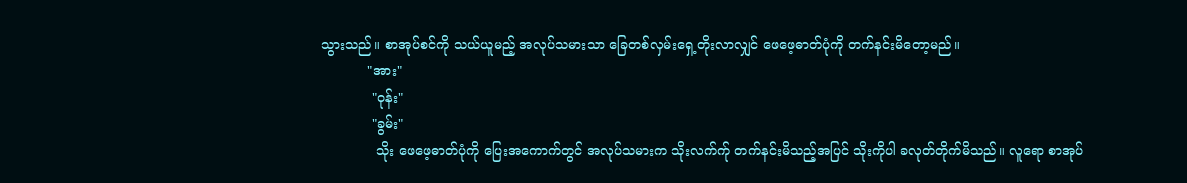သွားသည်။ စာအုပ်စင်ကို သယ်ယူမည့် အလုပ်သမားသာ ခြေတစ်လှမ်းရှေ့တိုးလာလျှင် ဖေဖေ့ဓာတ်ပုံကို တက်နင်းမိတော့မည်။
           "အား"
            "ဝုန်း"
            "ခွမ်း"
             သိုး ဖေဖေ့ဓာတ်ပုံကို ပြေးအကောက်တွင် အလုပ်သမားက သိုးလက်က်ု တက်နင်းမိသည့်အပြင် သိုးကိုပါ ခလုတ်တိုက်မိသည်။ လူရော စာအုပ်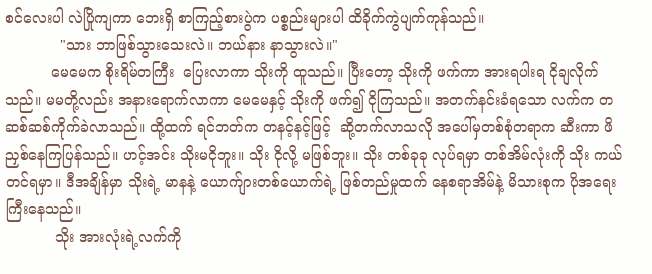စင်လေးပါ လဲပြိုကျကာ ဘေးရှိ စာကြည့်စားပွဲက ပစ္စည်းများပါ ထိခိုက်ကွဲပျက်ကုန်သည်။
            "သား ဘာဖြစ်သွားသေးလဲ။ ဘယ်နား နာသွားလဲ။"
          မေမေက စိုးရိမ်တကြီး  ပြေးလာကာ သိုးကို ထူသည်။ ပြီးတော့ သိုးကို ဖက်ကာ အားရပါးရ ငိုချလိုက်သည်။ မမတို့လည်း အနားရောက်လာကာ မေမေနှင့် သိုးကို ဖက်၍ ငိုကြသည်။ အတက်နင်းခံရသော လက်က တဆစ်ဆစ်ကိုက်ခဲလာသည်။ ထို့ထက် ရင်ဘတ်က တနင့်နင့်ဖြင့်  ဆို့တက်လာသလို အပေါ်မှတစ်စုံတရာက ဆီးကာ ဖိညှစ်နေကြပြန်သည်။ ဟင့်အင်း သိုးမငိုဘူး။ သိုး ငိုလို့ မဖြစ်ဘူး။ သိုး တစ်ခုခု လုပ်ရမှာ တစ်အိမ်လုံးကို သိုး ကယ်တင်ရမှာ။ ဒီအချိန်မှာ သိုးရဲ့ မာနနဲ့ ယောက်ျားတစ်ယောက်ရဲ့ ဖြစ်တည်မှုထက် နေစရာအိမ်နဲ့ မိသားစုက ပိုအရေးကြီးနေသည်။
           သိုး အားလုံးရဲ့လက်ကို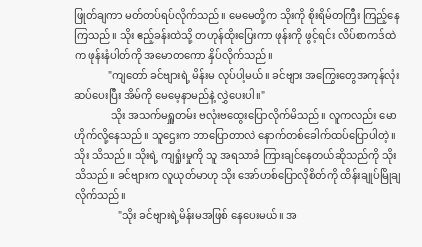ဖြုတ်ချကာ မတ်တပ်ရပ်လိုက်သည်။ မေမေတို့က သိုးကို စိုးရိမ်တကြီး ကြည့်နေကြသည်။ သိုး ဧည့်ခန်းထဲသို့ တဟုန်ထိုးပြေးကာ ဖုန်းကို ဖွင့်ရင်း လိပ်စာကဒ်ထဲက ဖုန်းနံပါတ်ကို အမောတကော နှိပ်လိုက်သည်။
             "ကျတော် ခင်ဗျားရဲ့ မိန်းမ လုပ်ပါ့မယ်။ ခင်ဗျား အကြွေးတွေအကုန်လုံး ဆပ်ပေးပြီး အိမ်ကို မေမေ့နာမည်နဲ့ လွှဲပေးပါ။"
              သိုး အသက်မရှူတမ်း ဗလုံးဗထွေးပြောလိုက်မိသည်။ လူကလည်း မောဟိုက်လို့နေသည်။ သူဌေးက ဘာပြောတာလဲ နောက်တစ်ခေါက်ထပ်ပြောပါတဲ့။ သိုး သိသည်။ သိုးရဲ့ ကျရှုံးမှုကို သူ အရသာခံ ကြားချင်နေတယ်ဆိုသည်ကို သိုး သိသည်။ ခင်ဗျားက လူယုတ်မာဟု သိုး အော်ဟစ်ပြောလိုစိတ်ကို ထိန်းချုပ်မြိုချလိုက်သည်။
                 "သိုး ခင်ဗျားရဲ့မိန်းမအဖြစ် နေပေးမယ်။ အ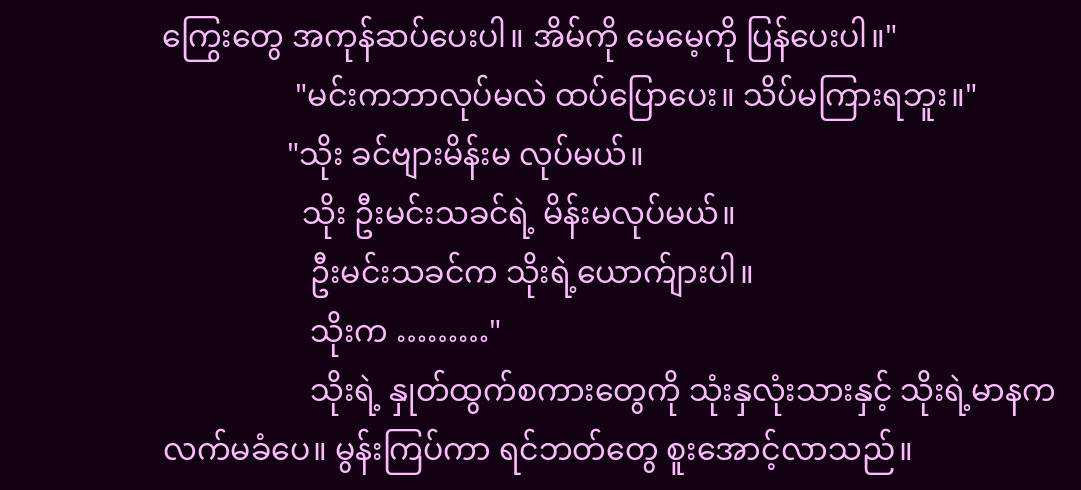ကြွေးတွေ အကုန်ဆပ်ပေးပါ။ အိမ်ကို မေမေ့ကို ပြန်ပေးပါ။"
                 "မင်းကဘာလုပ်မလဲ ထပ်ပြောပေး။ သိပ်မကြားရဘူး။"
                "သိုး ခင်ဗျားမိန်းမ လုပ်မယ်။
                  သိုး ဦးမင်းသခင်ရဲ့ မိန်းမလုပ်မယ်။
                   ဦးမင်းသခင်က သိုးရဲ့ယောက်ျားပါ။
                   သိုးက ………"
                   သိုးရဲ့ နှုတ်ထွက်စကားတွေကို သုံးနှလုံးသားနှင့် သိုးရဲ့မာနက လက်မခံပေ။ မွန်းကြပ်ကာ ရင်ဘတ်တွေ စူးအောင့်လာသည်။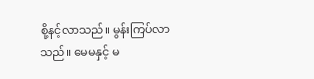စို့နင့်လာသည်။ မွန်းကြပ်လာသည်။ မေမနှင့် မ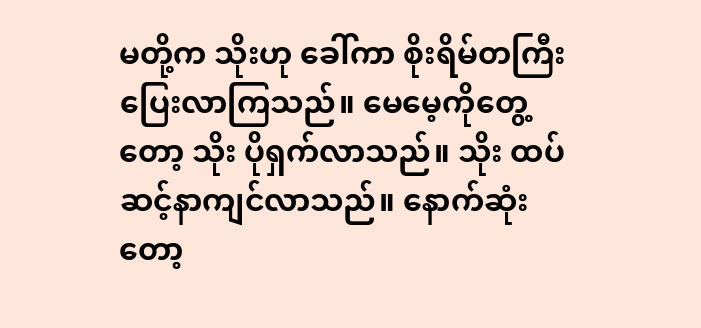မတို့က သိုးဟု ခေါ်ကာ စိုးရိမ်တကြီး ပြေးလာကြသည်။ မေမေ့ကိုတွေ့တော့ သိုး ပိုရှက်လာသည်။ သိုး ထပ်ဆင့်နာကျင်လာသည်။ နောက်ဆုံးတော့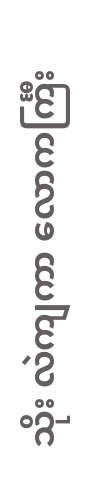သိုး လဲကျကာ လောကင်္ကြီး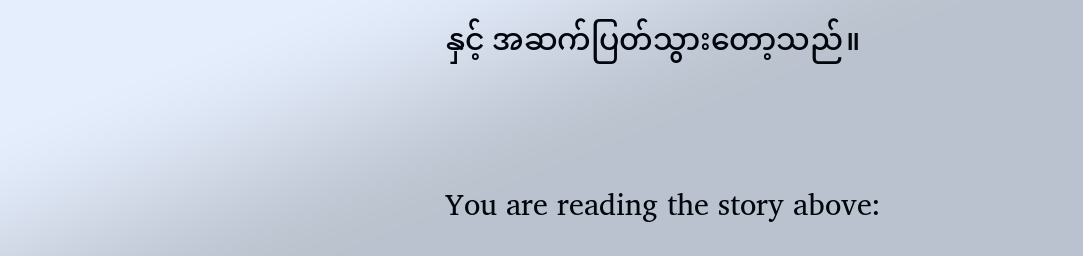နှင့် အဆက်ပြတ်သွားတော့သည်။


You are reading the story above: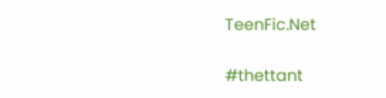TeenFic.Net

#thettant